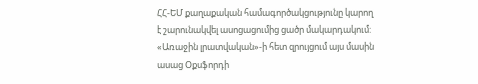ՀՀ-ԵՄ քաղաքական համագործակցությունը կարող է շարունակվել ասոցացումից ցածր մակարդակում: «Առաջին լրատվական»-ի հետ զրույցում այս մասին ասաց Օքսֆորդի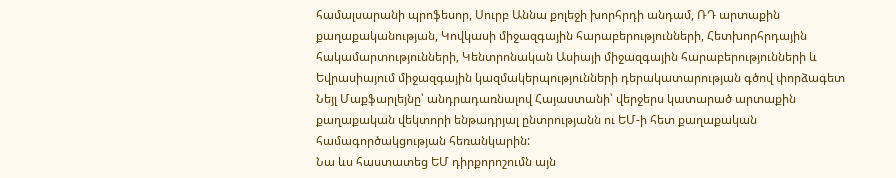համալսարանի պրոֆեսոր, Սուրբ Աննա քոլեջի խորհրդի անդամ, ՌԴ արտաքին քաղաքականության, Կովկասի միջազգային հարաբերությունների, Հետխորհրդային հակամարտությունների, Կենտրոնական Ասիայի միջազգային հարաբերությունների և Եվրասիայում միջազգային կազմակերպությունների դերակատարության գծով փորձագետ Նեյլ Մաքֆարլեյնը՝ անդրադառնալով Հայաստանի՝ վերջերս կատարած արտաքին քաղաքական վեկտորի ենթադրյալ ընտրությանն ու ԵՄ-ի հետ քաղաքական համագործակցության հեռանկարին:
Նա ևս հաստատեց ԵՄ դիրքորոշումն այն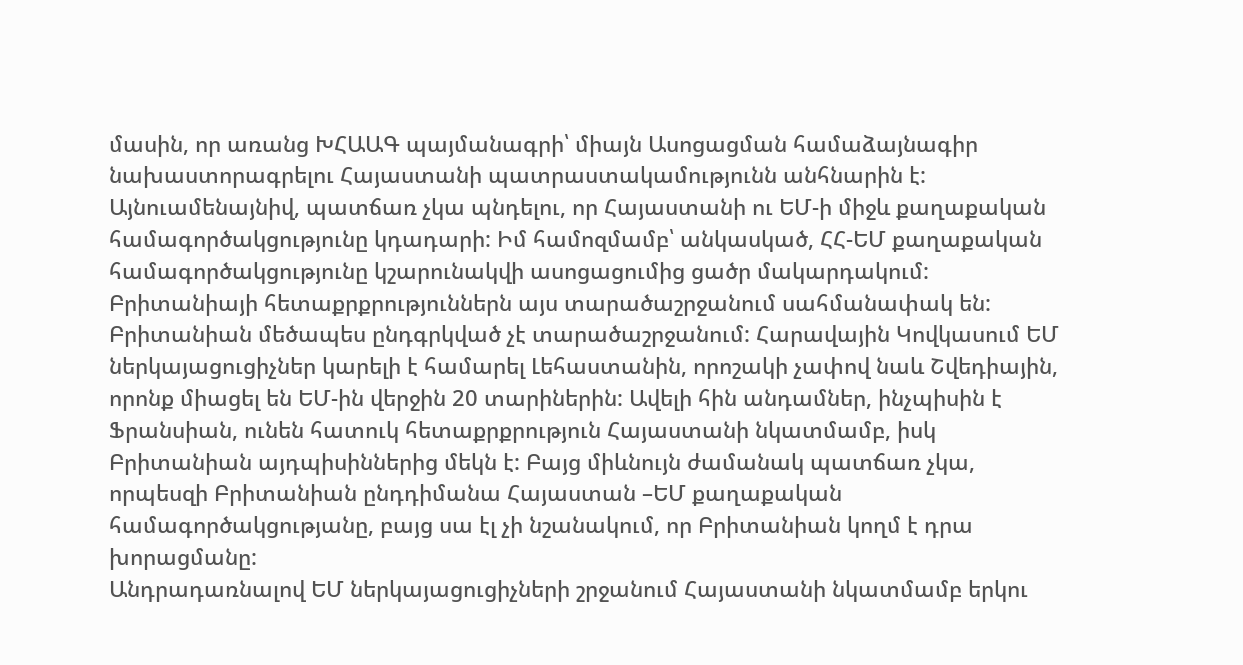մասին, որ առանց ԽՀԱԱԳ պայմանագրի՝ միայն Ասոցացման համաձայնագիր նախաստորագրելու Հայաստանի պատրաստակամությունն անհնարին է: Այնուամենայնիվ, պատճառ չկա պնդելու, որ Հայաստանի ու ԵՄ-ի միջև քաղաքական համագործակցությունը կդադարի: Իմ համոզմամբ՝ անկասկած, ՀՀ-ԵՄ քաղաքական համագործակցությունը կշարունակվի ասոցացումից ցածր մակարդակում:
Բրիտանիայի հետաքրքրություններն այս տարածաշրջանում սահմանափակ են: Բրիտանիան մեծապես ընդգրկված չէ տարածաշրջանում: Հարավային Կովկասում ԵՄ ներկայացուցիչներ կարելի է համարել Լեհաստանին, որոշակի չափով նաև Շվեդիային, որոնք միացել են ԵՄ-ին վերջին 20 տարիներին: Ավելի հին անդամներ, ինչպիսին է Ֆրանսիան, ունեն հատուկ հետաքրքրություն Հայաստանի նկատմամբ, իսկ Բրիտանիան այդպիսիններից մեկն է: Բայց միևնույն ժամանակ պատճառ չկա, որպեսզի Բրիտանիան ընդդիմանա Հայաստան –ԵՄ քաղաքական համագործակցությանը, բայց սա էլ չի նշանակում, որ Բրիտանիան կողմ է դրա խորացմանը:
Անդրադառնալով ԵՄ ներկայացուցիչների շրջանում Հայաստանի նկատմամբ երկու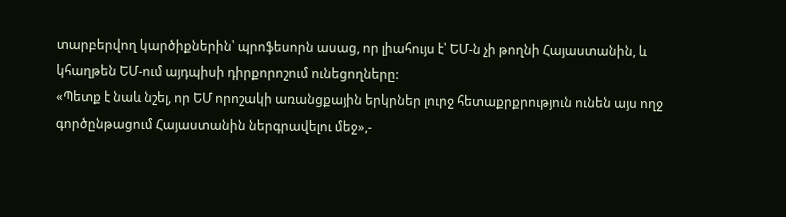տարբերվող կարծիքներին՝ պրոֆեսորն ասաց, որ լիահույս է՝ ԵՄ-ն չի թողնի Հայաստանին, և կհաղթեն ԵՄ-ում այդպիսի դիրքորոշում ունեցողները:
«Պետք է նաև նշել, որ ԵՄ որոշակի առանցքային երկրներ լուրջ հետաքրքրություն ունեն այս ողջ գործընթացում Հայաստանին ներգրավելու մեջ»,-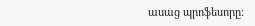ասաց պրոֆեսորը: